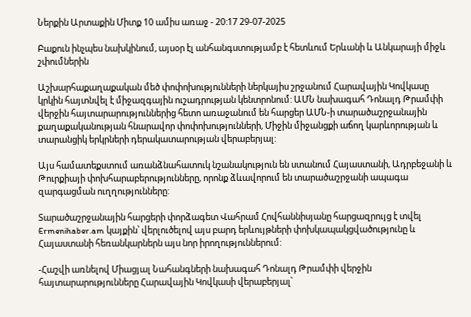Ներքին Արտաքին Միտք 10 ամիս առաջ - 20:17 29-07-2025

Բաքուն ինչպես նախկինում, այսօր էլ անհանգստությամբ է հետևում Երևանի և Անկարայի միջև շփումներին

Աշխարհաքաղաքական մեծ փոփոխությունների ներկայիս շրջանում Հարավային Կովկասը կրկին հայտնվել է միջազգային ուշադրության կենտրոնում: ԱՄՆ նախագահ Դոնալդ Թրամփի վերջին հայտարարություններից հետո առաջանում են հարցեր ԱՄՆ-ի տարածաշրջանային քաղաքականության հնարավոր փոփոխությունների, Միջին միջանցքի աճող կարևորության և տարանցիկ երկրների դերակատարության վերաբերյալ:

Այս համատեքստում առանձնահատուկ նշանակություն են ստանում Հայաստանի, Ադրբեջանի և Թուրքիայի փոխհարաբերությունները, որոնք ձևավորում են տարածաշրջանի ապագա զարգացման ուղղությունները:

Տարածաշրջանային հարցերի փորձագետ Վահրամ Հովհաննիսյանը հարցազրույց է տվել Ermenihaber.am կայքին՝ վերլուծելով այս բարդ երևույթների փոխկապակցվածությունը և Հայաստանի հեռանկարներն այս նոր իրողություններում:

-Հաշվի առնելով Միացյալ Նահանգների նախագահ Դոնալդ Թրամփի վերջին հայտարարությունները Հարավային Կովկասի վերաբերյալ՝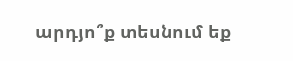արդյո՞ք տեսնում եք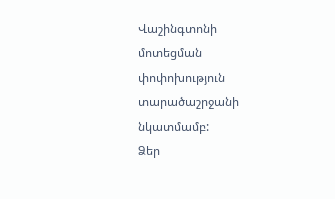Վաշինգտոնի մոտեցման փոփոխություն տարածաշրջանի նկատմամբ:
Ձեր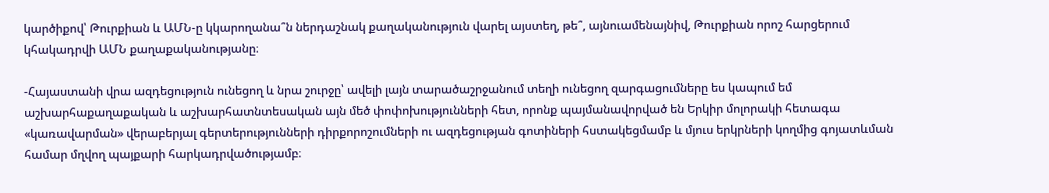կարծիքով՝ Թուրքիան և ԱՄՆ-ը կկարողանա՞ն ներդաշնակ քաղականություն վարել այստեղ, թե՞, այնուամենայնիվ, Թուրքիան որոշ հարցերում կհակադրվի ԱՄՆ քաղաքականությանը։

-Հայաստանի վրա ազդեցություն ունեցող և նրա շուրջը՝ ավելի լայն տարածաշրջանում տեղի ունեցող զարգացումները ես կապում եմ աշխարհաքաղաքական և աշխարհատնտեսական այն մեծ փոփոխությունների հետ, որոնք պայմանավորված են Երկիր մոլորակի հետագա «կառավարման» վերաբերյալ գերտերությունների դիրքորոշումների ու ազդեցության գոտիների հստակեցմամբ և մյուս երկրների կողմից գոյատևման համար մղվող պայքարի հարկադրվածությամբ։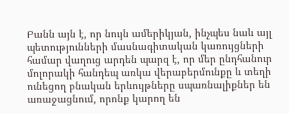Բանն այն է, որ նույն ամերիկյան, ինչպես նաև այլ պետությունների մասնագիտական կառույցների համար վաղուց արդեն պարզ է, որ մեր ընդհանուր մոլորակի հանդեպ առկա վերաբերմունքը և տեղի ունեցող բնական երևույթները սպառնալիքներ են առաջացնում, որոնք կարող են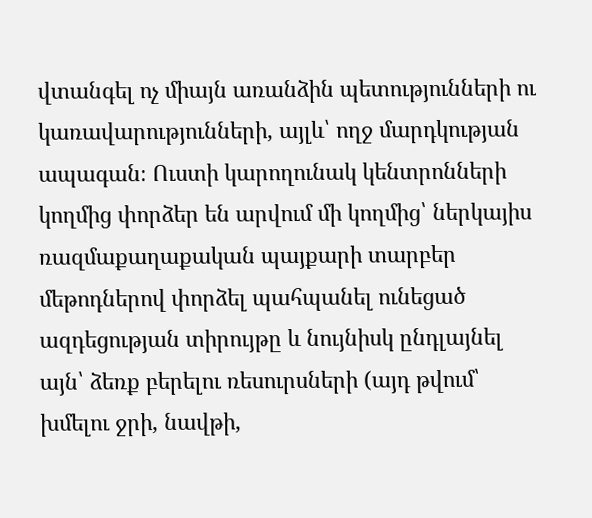վտանգել ոչ միայն առանձին պետությունների ու կառավարությունների, այլև՝ ողջ մարդկության ապագան։ Ուստի կարողունակ կենտրոնների կողմից փորձեր են արվում մի կողմից՝ ներկայիս ռազմաքաղաքական պայքարի տարբեր մեթոդներով փորձել պահպանել ունեցած ազդեցության տիրույթը և նույնիսկ ընդլայնել այն՝ ձեռք բերելու ռեսուրսների (այդ թվում՝ խմելու ջրի, նավթի,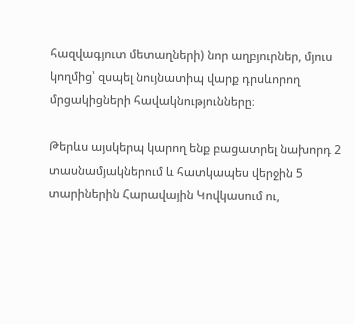հազվագյուտ մետաղների) նոր աղբյուրներ, մյուս կողմից՝ զսպել նույնատիպ վարք դրսևորող մրցակիցների հավակնությունները։

Թերևս այսկերպ կարող ենք բացատրել նախորդ 2 տասնամյակներում և հատկապես վերջին 5 տարիներին Հարավային Կովկասում ու,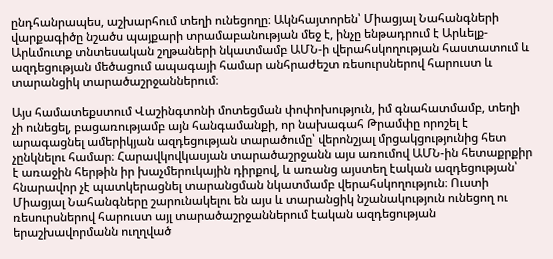ընդհանրապես, աշխարհում տեղի ունեցողը։ Ակնհայտորեն՝ Միացյալ Նահանգների վարքագիծը նշածս պայքարի տրամաբանության մեջ է, ինչը ենթադրում է Արևելք-Արևմուտք տնտեսական շղթաների նկատմամբ ԱՄՆ-ի վերահսկողության հաստատում և ազդեցության մեծացում ապագայի համար անհրաժեշտ ռեսուրսներով հարուստ և տարանցիկ տարածաշրջաններում։

Այս համատեքստում Վաշինգտոնի մոտեցման փոփոխություն, իմ գնահատմամբ, տեղի չի ունեցել, բացառությամբ այն հանգամանքի, որ նախագահ Թրամփը որոշել է արագացնել ամերիկյան ազդեցության տարածումը՝ վերոնշյալ մրցակցությունից հետ չընկնելու համար։ Հարավկովկասյան տարածաշրջանն այս առումով ԱՄՆ-ին հետաքրքիր է առաջին հերթին իր խաչմերուկային դիրքով, և առանց այստեղ էական ազդեցության՝ հնարավոր չէ պատկերացնել տարանցման նկատմամբ վերահսկողություն։ Ուստի Միացյալ Նահանգները շարունակելու են այս և տարանցիկ նշանակություն ունեցող ու ռեսուրսներով հարուստ այլ տարածաշրջաններում էական ազդեցության երաշխավորմանն ուղղված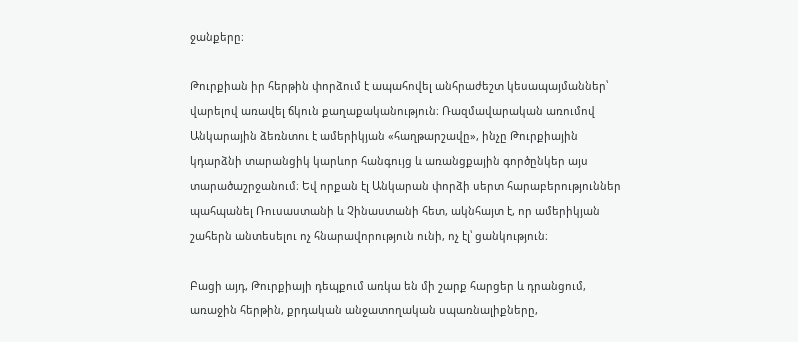ջանքերը։

Թուրքիան իր հերթին փորձում է ապահովել անհրաժեշտ կեսապայմաններ՝ վարելով առավել ճկուն քաղաքականություն։ Ռազմավարական առումով Անկարային ձեռնտու է ամերիկյան «հաղթարշավը», ինչը Թուրքիային կդարձնի տարանցիկ կարևոր հանգույց և առանցքային գործընկեր այս տարածաշրջանում։ Եվ որքան էլ Անկարան փորձի սերտ հարաբերություններ պահպանել Ռուսաստանի և Չինաստանի հետ, ակնհայտ է, որ ամերիկյան շահերն անտեսելու ոչ հնարավորություն ունի, ոչ էլ՝ ցանկություն։

Բացի այդ, Թուրքիայի դեպքում առկա են մի շարք հարցեր և դրանցում, առաջին հերթին, քրդական անջատողական սպառնալիքները,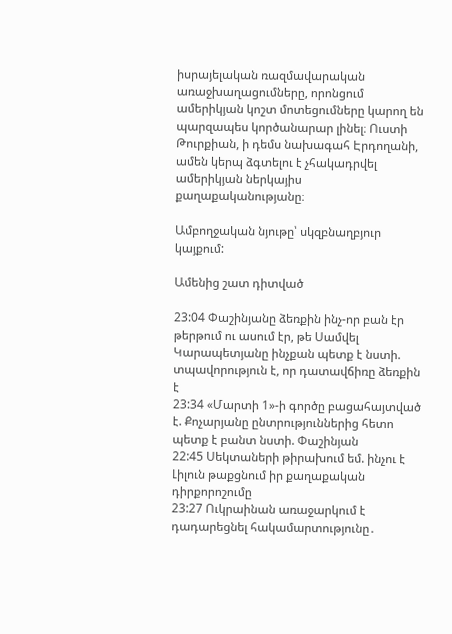իսրայելական ռազմավարական առաջխաղացումները, որոնցում ամերիկյան կոշտ մոտեցումները կարող են պարզապես կործանարար լինել։ Ուստի Թուրքիան, ի դեմս նախագահ Էրդողանի, ամեն կերպ ձգտելու է չհակադրվել ամերիկյան ներկայիս քաղաքականությանը։

Ամբողջական նյութը՝ սկզբնաղբյուր կայքում:

Ամենից շատ դիտված

23:04 Փաշինյանը ձեռքին ինչ-որ բան էր թերթում ու ասում էր, թե Սամվել Կարապետյանը ինչքան պետք է նստի. տպավորություն է, որ դատավճիռը ձեռքին է
23:34 «Մարտի 1»-ի գործը բացահայտված է. Քոչարյանը ընտրություններից հետո պետք է բանտ նստի. Փաշինյան
22:45 Սեկտաների թիրախում եմ. ինչու է Լիլուն թաքցնում իր քաղաքական դիրքորոշումը
23:27 Ուկրաինան առաջարկում է դադարեցնել հակամարտությունը․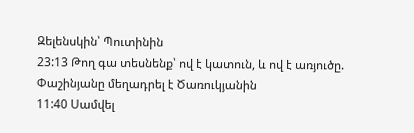Զելենսկին՝ Պուտինին
23:13 Թող գա տեսնենք՝ ով է կատուն, և ով է առյուծը. Փաշինյանը մեղադրել է Ծառուկյանին
11:40 Սամվել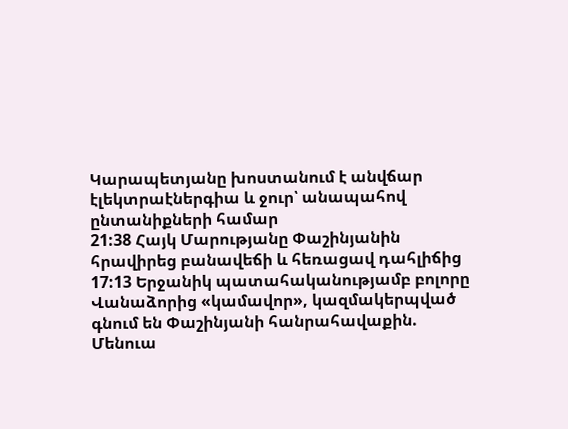Կարապետյանը խոստանում է անվճար էլեկտրաէներգիա և ջուր՝ անապահով ընտանիքների համար
21:38 Հայկ Մարությանը Փաշինյանին հրավիրեց բանավեճի և հեռացավ դահլիճից
17:13 Երջանիկ պատահականությամբ բոլորը Վանաձորից «կամավոր», կազմակերպված գնում են Փաշինյանի հանրահավաքին. Մենուա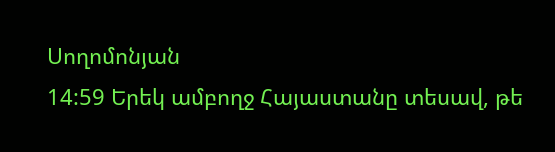Սողոմոնյան
14:59 Երեկ ամբողջ Հայաստանը տեսավ, թե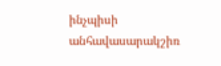ինչպիսի անհավասարակշիռ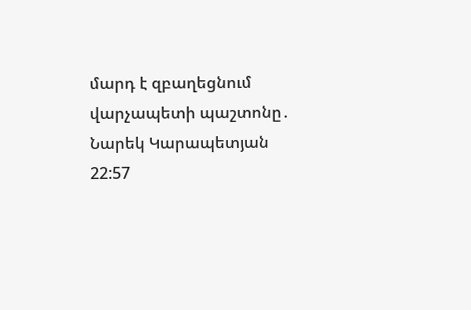մարդ է զբաղեցնում վարչապետի պաշտոնը․ Նարեկ Կարապետյան
22:57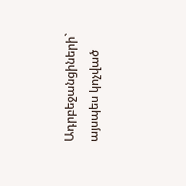Ադրբեջանցիների` այսպես կոչված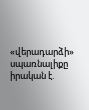«վերադարձի» սպառնալիքը իրական է.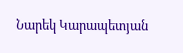Նարեկ Կարապետյան